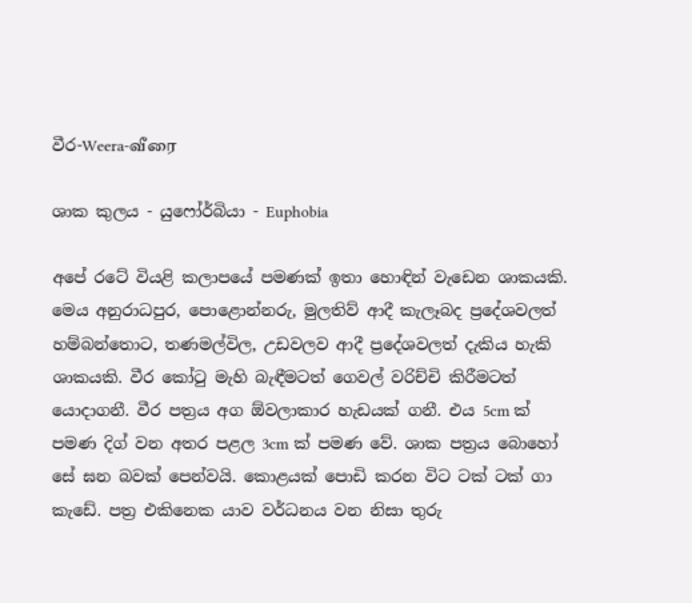වීර-Weera-வீரை

ශාක කුලය - යුෆෝර්බියා - Euphobia

අපේ රටේ වියළි කලාපයේ පමණක් ඉතා හොඳින් වැඩෙන ශාකයකි. මෙය අනුරාධපුර, පොළොන්නරු, මුලතිව් ආදී කැලෑබද ප්‍රදේශවලත් හම්බන්තොට, තණමල්විල, උඩවලව ආදී ප්‍රදේශවලත් දැකිය හැකි ශාකයකි. වීර කෝටු මැහි බැඳීමටත් ගෙවල් වරිච්චි කිරීමටත් යොදාගනී. වීර පත්‍රය අග ඕවලාකාර හැඩයක් ගනී. එය 5cm ක් පමණ දිග් වන අතර පළල 3cm ක් පමණ වේ. ශාක පත්‍රය බොහෝ සේ ඝන බවක් පෙන්වයි. කොළයක් පොඩි කරන විට ටක් ටක් ගා කැඩේ. පත්‍ර එකිනෙක යාව වර්ධනය වන නිසා තුරු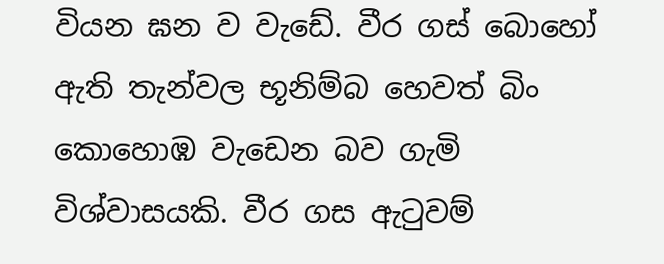වියන ඝන ව වැඩේ. වීර ගස් බොහෝ ඇති තැන්වල භූනිම්බ හෙවත් බිං කොහොඹ වැඩෙන බව ගැමි විශ්වාසයකි. වීර ගස ඇටුවම්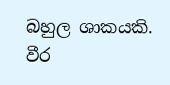බහුල ශාකයකි. වීර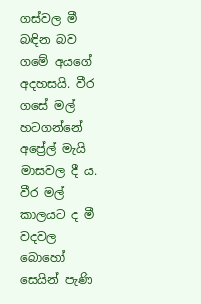ගස්වල මී බඳින බව ගමේ අයගේ අදහසයි. වීර ගසේ මල් හටගන්නේ අප්‍රේල් මැයි මාසවල දී ය. වීර මල් කාලයට ද මී වදවල බොහෝ සෙයින් පැණි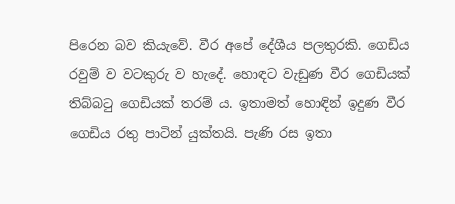පිරෙන බව කියැවේ. වීර අපේ දේශීය පලතුරකි. ගෙඩිය රවුම් ව වටකුරු ව හැදේ. හොඳට වැඩුණ වීර ගෙඩියක් තිබ්බටු ගෙඩියක් තරම් ය. ඉතාමත් හොඳින් ඉදුණ වීර ගෙඩිය රතු පාටින් යුක්තයි. පැණි රස ඉතා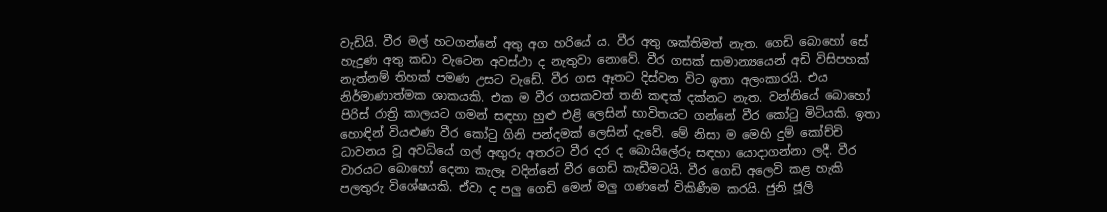වැඩියි. වීර මල් හටගන්නේ අතු අග හරියේ ය. වීර අතු ශක්තිමත් නැත. ගෙඩි බොහෝ සේ හැදුණ අතු කඩා වැටෙන අවස්ථා ද නැතුවා නොවේ. වීර ගසක් සාමාන්‍යයෙන් අඩි විසිපහක් නැත්නම් තිහක් පමණ උසට වැඩේ. වීර ගස ඈතට දිස්වන විට ඉතා අලංකාරයි. එය නිර්මාණාත්මක ශාකයකි. එක ම වීර ගසකවත් තනි කඳක් දක්නට නැත. වන්නියේ බොහෝ පිරිස් රාත්‍රි කාලයට ගමන් සඳහා හුළු එළි ලෙසින් භාවිතයට ගන්නේ වීර කෝටු මිටියකි. ඉතා හොඳින් වියළුණ වීර කෝටු ගිනි පන්දමක් ලෙසින් දැවේ. මේ නිසා ම මෙහි දුම් කෝච්චි ධාවනය වූ අවධියේ ගල් අඟුරු අතරට වීර දර ද බොයිලේරු සඳහා යොදාගන්නා ලදී. වීර වාරයට බොහෝ දෙනා කැලෑ වදින්නේ වීර ගෙඩි කැඩීමටයි. වීර ගෙඩි අලෙවි කළ හැකි පලතුරු විශේෂයකි. ඒවා ද පලු ගෙඩි මෙන් මලු ගණනේ විකිණීම කරයි. ජුනි ජූලි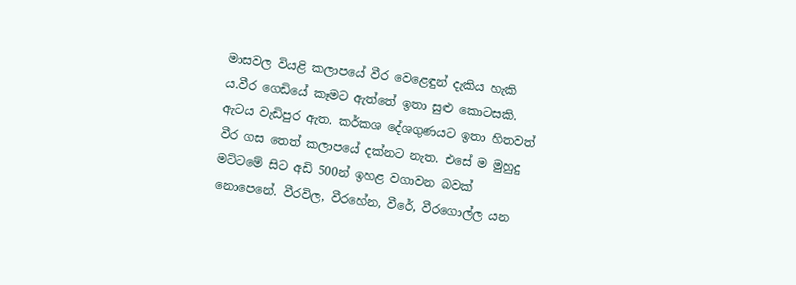මාසවල වියළි කලාපයේ වීර වෙළෙඳුන් දැකිය හැකි ය.වීර ගෙඩියේ කෑමට ඇත්තේ ඉතා සුළු කොටසකි. ඇටය වැඩිපුර ඇත. කර්කශ දේශගුණයට ඉතා හිතවත් වීර ගස තෙත් කලාපයේ දක්නට නැත. එසේ ම මුහුදු මට්ටමේ සිට අඩි 500න් ඉහළ වගාවන බවක් නොපෙනේ. වීරවිල, වීරහේන, වීරේ, වීරගොල්ල යන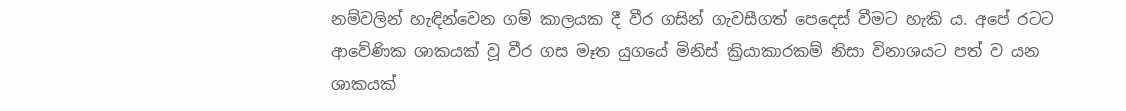නම්වලින් හැඳින්වෙන ගම් කාලයක දී වීර ගසින් ගැවසීගත් පෙදෙස් වීමට හැකි ය. අපේ රටට ආවේණික ශාකයක් වූ වීර ගස මෑත යුගයේ මිනිස් ක්‍රියාකාරකම් නිසා විනාශයට පත් ව යන ශාකයක්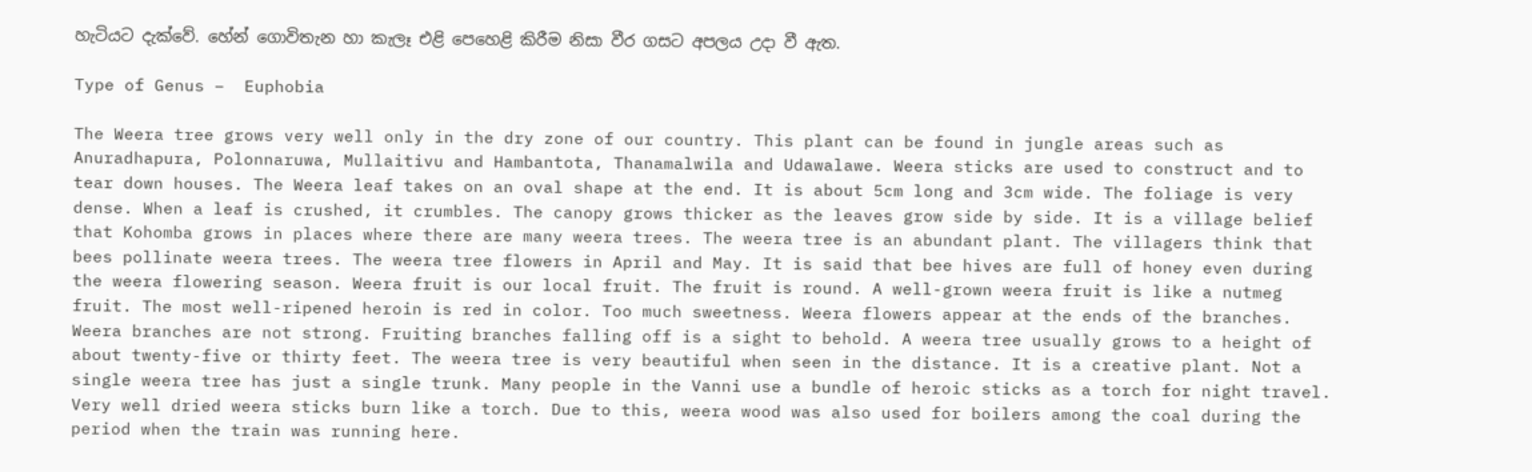හැටියට දැක්වේ. හේන් ගොවිතැන හා කැලෑ එළි පෙහෙළි කිරීම නිසා වීර ගසට අපලය උදා වී ඇත.

Type of Genus –  Euphobia

The Weera tree grows very well only in the dry zone of our country. This plant can be found in jungle areas such as Anuradhapura, Polonnaruwa, Mullaitivu and Hambantota, Thanamalwila and Udawalawe. Weera sticks are used to construct and to tear down houses. The Weera leaf takes on an oval shape at the end. It is about 5cm long and 3cm wide. The foliage is very dense. When a leaf is crushed, it crumbles. The canopy grows thicker as the leaves grow side by side. It is a village belief that Kohomba grows in places where there are many weera trees. The weera tree is an abundant plant. The villagers think that bees pollinate weera trees. The weera tree flowers in April and May. It is said that bee hives are full of honey even during the weera flowering season. Weera fruit is our local fruit. The fruit is round. A well-grown weera fruit is like a nutmeg fruit. The most well-ripened heroin is red in color. Too much sweetness. Weera flowers appear at the ends of the branches. Weera branches are not strong. Fruiting branches falling off is a sight to behold. A weera tree usually grows to a height of about twenty-five or thirty feet. The weera tree is very beautiful when seen in the distance. It is a creative plant. Not a single weera tree has just a single trunk. Many people in the Vanni use a bundle of heroic sticks as a torch for night travel. Very well dried weera sticks burn like a torch. Due to this, weera wood was also used for boilers among the coal during the period when the train was running here.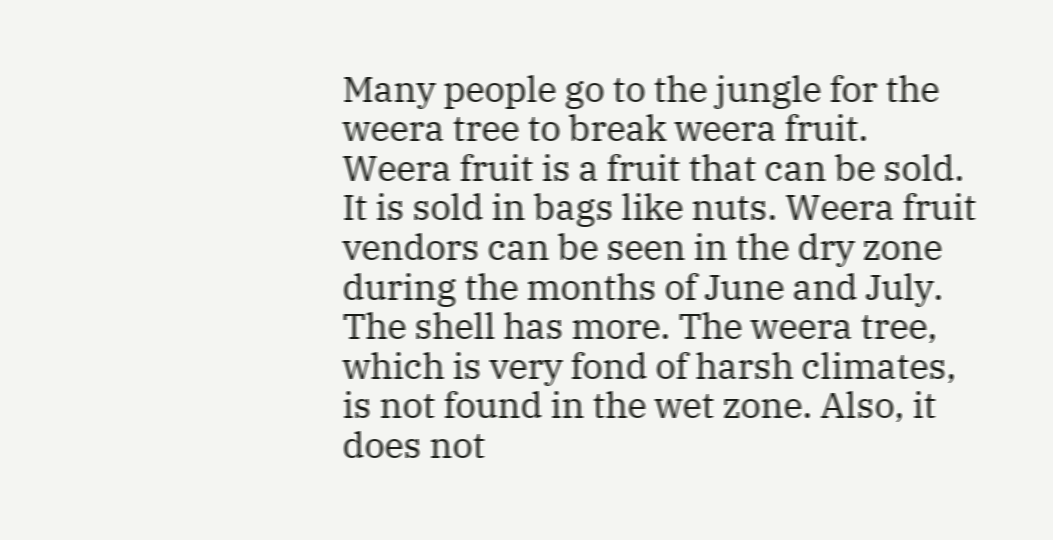Many people go to the jungle for the weera tree to break weera fruit. Weera fruit is a fruit that can be sold. It is sold in bags like nuts. Weera fruit vendors can be seen in the dry zone during the months of June and July. The shell has more. The weera tree, which is very fond of harsh climates, is not found in the wet zone. Also, it does not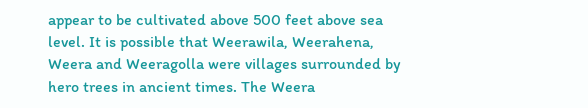appear to be cultivated above 500 feet above sea level. It is possible that Weerawila, Weerahena, Weera and Weeragolla were villages surrounded by hero trees in ancient times. The Weera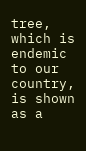tree, which is endemic to our country, is shown as a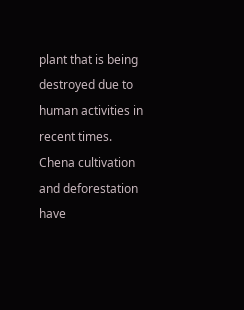plant that is being destroyed due to human activities in recent times. Chena cultivation and deforestation have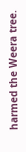harmed the Weera tree.